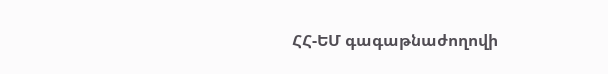ՀՀ-ԵՄ գագաթնաժողովի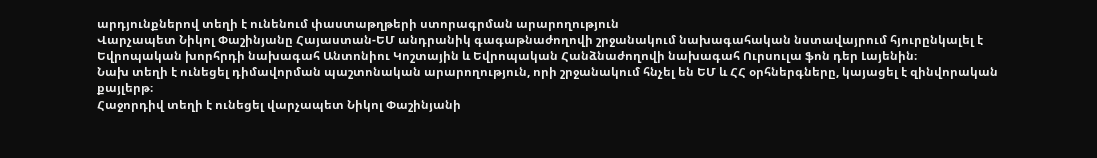արդյունքներով տեղի է ունենում փաստաթղթերի ստորագրման արարողություն
Վարչապետ Նիկոլ Փաշինյանը Հայաստան-ԵՄ անդրանիկ գագաթնաժողովի շրջանակում նախագահական նստավայրում հյուրընկալել է Եվրոպական խորհրդի նախագահ Անտոնիու Կոշտային և Եվրոպական Հանձնաժողովի նախագահ Ուրսուլա ֆոն դեր Լայենին։
Նախ տեղի է ունեցել դիմավորման պաշտոնական արարողություն, որի շրջանակում հնչել են ԵՄ և ՀՀ օրհներգները, կայացել է զինվորական քայլերթ։
Հաջորդիվ տեղի է ունեցել վարչապետ Նիկոլ Փաշինյանի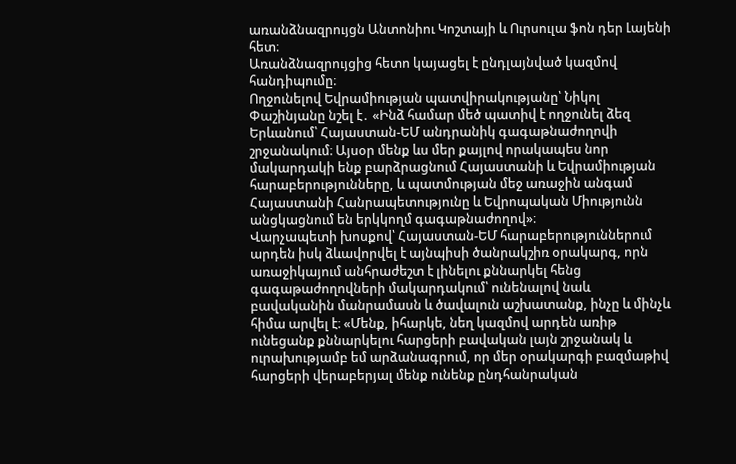առանձնազրույցն Անտոնիու Կոշտայի և Ուրսուլա ֆոն դեր Լայենի հետ։
Առանձնազրույցից հետո կայացել է ընդլայնված կազմով հանդիպումը։
Ողջունելով Եվրամիության պատվիրակությանը՝ Նիկոլ Փաշինյանը նշել է․ «Ինձ համար մեծ պատիվ է ողջունել ձեզ Երևանում՝ Հայաստան-ԵՄ անդրանիկ գագաթնաժողովի շրջանակում։ Այսօր մենք ևս մեր քայլով որակապես նոր մակարդակի ենք բարձրացնում Հայաստանի և Եվրամիության հարաբերությունները, և պատմության մեջ առաջին անգամ Հայաստանի Հանրապետությունը և Եվրոպական Միությունն անցկացնում են երկկողմ գագաթնաժողով»։
Վարչապետի խոսքով՝ Հայաստան-ԵՄ հարաբերություններում արդեն իսկ ձևավորվել է այնպիսի ծանրակշիռ օրակարգ, որն առաջիկայում անհրաժեշտ է լինելու քննարկել հենց գագաթաժողովների մակարդակում՝ ունենալով նաև բավականին մանրամասն և ծավալուն աշխատանք, ինչը և մինչև հիմա արվել է։ «Մենք, իհարկե, նեղ կազմով արդեն առիթ ունեցանք քննարկելու հարցերի բավական լայն շրջանակ և ուրախությամբ եմ արձանագրում, որ մեր օրակարգի բազմաթիվ հարցերի վերաբերյալ մենք ունենք ընդհանրական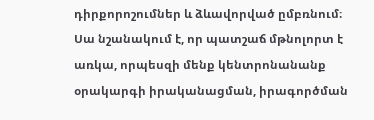դիրքորոշումներ և ձևավորված ըմբռնում։ Սա նշանակում է, որ պատշաճ մթնոլորտ է առկա, որպեսզի մենք կենտրոնանանք օրակարգի իրականացման, իրագործման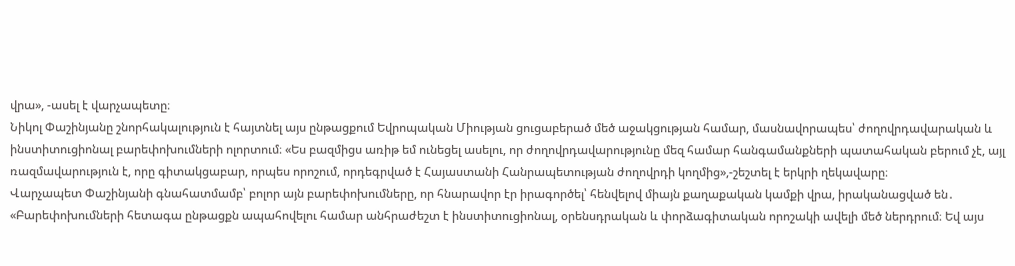վրա», -ասել է վարչապետը։
Նիկոլ Փաշինյանը շնորհակալություն է հայտնել այս ընթացքում Եվրոպական Միության ցուցաբերած մեծ աջակցության համար, մասնավորապես՝ ժողովրդավարական և ինստիտուցիոնալ բարեփոխումների ոլորտում։ «Ես բազմիցս առիթ եմ ունեցել ասելու, որ ժողովրդավարությունը մեզ համար հանգամանքների պատահական բերում չէ, այլ ռազմավարություն է, որը գիտակցաբար, որպես որոշում, որդեգրված է Հայաստանի Հանրապետության ժողովրդի կողմից»,-շեշտել է երկրի ղեկավարը։
Վարչապետ Փաշինյանի գնահատմամբ՝ բոլոր այն բարեփոխումները, որ հնարավոր էր իրագործել՝ հենվելով միայն քաղաքական կամքի վրա, իրականացված են․ «Բարեփոխումների հետագա ընթացքն ապահովելու համար անհրաժեշտ է ինստիտուցիոնալ, օրենսդրական և փորձագիտական որոշակի ավելի մեծ ներդրում։ Եվ այս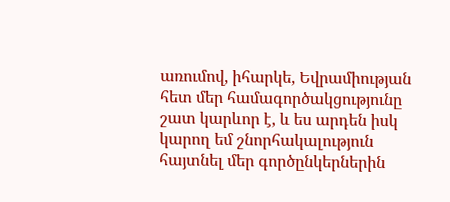առումով, իհարկե, Եվրամիության հետ մեր համագործակցությունը շատ կարևոր է, և ես արդեն իսկ կարող եմ շնորհակալություն հայտնել մեր գործընկերներին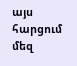այս հարցում մեզ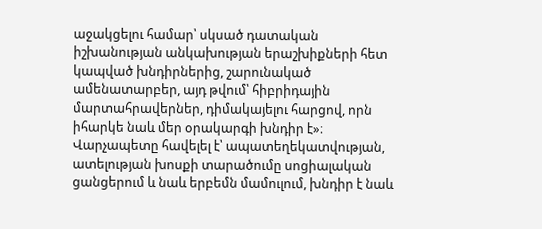աջակցելու համար՝ սկսած դատական իշխանության անկախության երաշխիքների հետ կապված խնդիրներից, շարունակած ամենատարբեր, այդ թվում՝ հիբրիդային մարտահրավերներ, դիմակայելու հարցով, որն իհարկե նաև մեր օրակարգի խնդիր է»։
Վարչապետը հավելել է՝ ապատեղեկատվության, ատելության խոսքի տարածումը սոցիալական ցանցերում և նաև երբեմն մամուլում, խնդիր է նաև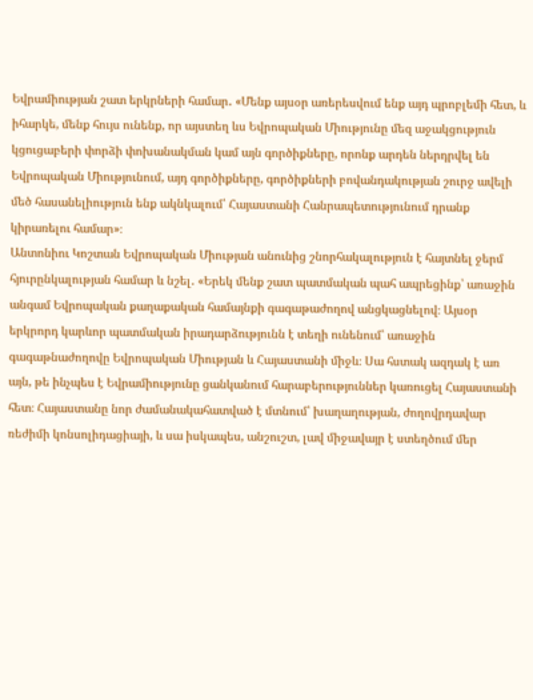Եվրամիության շատ երկրների համար․ «Մենք այսօր առերեսվում ենք այդ պրոբլեմի հետ, և իհարկե, մենք հույս ունենք, որ այստեղ ևս Եվրոպական Միությունը մեզ աջակցություն կցուցաբերի փորձի փոխանակման կամ այն գործիքները, որոնք արդեն ներդրվել են Եվրոպական Միությունում, այդ գործիքները, գործիքների բովանդակության շուրջ ավելի մեծ հասանելիություն ենք ակնկալում՝ Հայաստանի Հանրապետությունում դրանք կիրառելու համար»։
Անտոնիու Կոշտան Եվրոպական Միության անունից շնորհակալություն է հայտնել ջերմ հյուրընկալության համար և նշել․ «Երեկ մենք շատ պատմական պահ ապրեցինք՝ առաջին անգամ Եվրոպական քաղաքական համայնքի գագաթաժողով անցկացնելով։ Այսօր երկրորդ կարևոր պատմական իրադարձությունն է տեղի ունենում՝ առաջին գագաթնաժողովը Եվրոպական Միության և Հայաստանի միջև։ Սա հստակ ազդակ է առ այն, թե ինչպես է Եվրամիությունը ցանկանում հարաբերություններ կառուցել Հայաստանի հետ։ Հայաստանը նոր ժամանակահատված է մտնում՝ խաղաղության, ժողովրդավար ռեժիմի կոնսոլիդացիայի, և սա իսկապես, անշուշտ, լավ միջավայր է ստեղծում մեր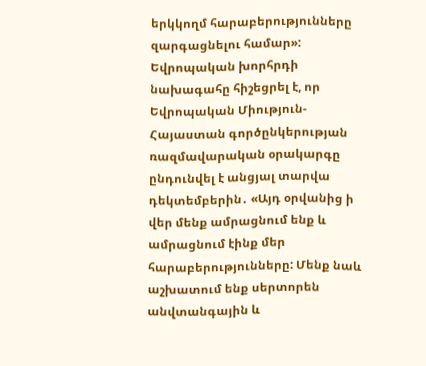երկկողմ հարաբերությունները զարգացնելու համար»:
Եվրոպական խորհրդի նախագահը հիշեցրել է, որ Եվրոպական Միություն-Հայաստան գործընկերության ռազմավարական օրակարգը ընդունվել է անցյալ տարվա դեկտեմբերին․ «Այդ օրվանից ի վեր մենք ամրացնում ենք և ամրացնում էինք մեր հարաբերությունները: Մենք նաև աշխատում ենք սերտորեն անվտանգային և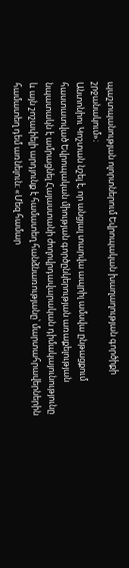պաշտպանության ոլորտներում Եվրոպական խաղաղության գործիքի շրջանակում»։
Անտոնիու Կոշտան նշել է, որ անցյալ տարվա ապրիլ ամսվա ընթացքում հաստատված Եվրոպական միության գործընկերության առաքելության նպատակն է ամրացնել Հայաստանի ժողովրդավարական դիմակայունությունը և այն շոշափելի արդյունք է համատեղ հանձնառությանը՝ մարտահրավերներին համատեղ դեմ առնելուն։ «Մեզ համար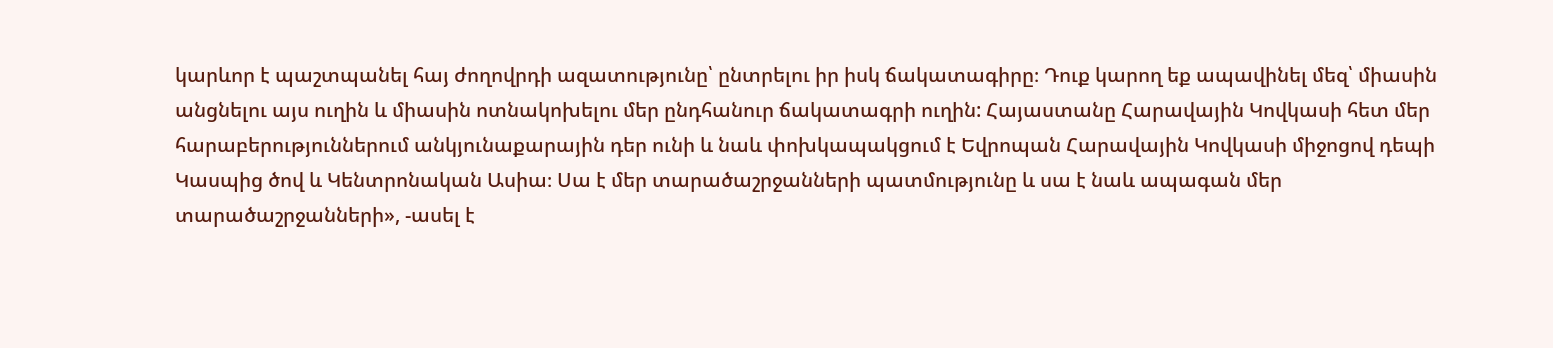կարևոր է պաշտպանել հայ ժողովրդի ազատությունը՝ ընտրելու իր իսկ ճակատագիրը։ Դուք կարող եք ապավինել մեզ՝ միասին անցնելու այս ուղին և միասին ոտնակոխելու մեր ընդհանուր ճակատագրի ուղին: Հայաստանը Հարավային Կովկասի հետ մեր հարաբերություններում անկյունաքարային դեր ունի և նաև փոխկապակցում է Եվրոպան Հարավային Կովկասի միջոցով դեպի Կասպից ծով և Կենտրոնական Ասիա։ Սա է մեր տարածաշրջանների պատմությունը և սա է նաև ապագան մեր տարածաշրջանների», -ասել է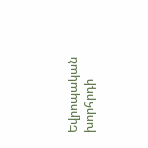Եվրոպական խորհրդի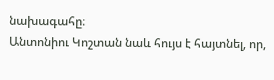նախագահը։
Անտոնիու Կոշտան նաև հույս է հայտնել, որ,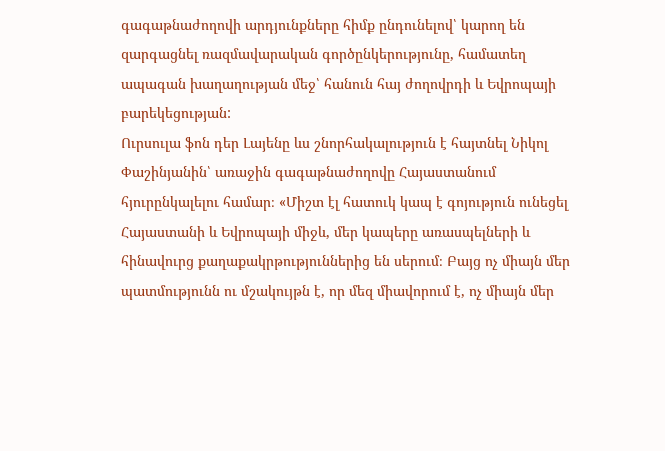գագաթնաժողովի արդյունքները հիմք ընդունելով՝ կարող են զարգացնել ռազմավարական գործընկերությունը, համատեղ ապագան խաղաղության մեջ՝ հանուն հայ ժողովրդի և Եվրոպայի բարեկեցության:
Ուրսուլա ֆոն դեր Լայենը ևս շնորհակալություն է հայտնել Նիկոլ Փաշինյանին՝ առաջին գագաթնաժողովը Հայաստանում հյուրընկալելու համար։ «Միշտ էլ հատուկ կապ է գոյություն ունեցել Հայաստանի և Եվրոպայի միջև, մեր կապերը առասպելների և հինավուրց քաղաքակրթություններից են սերում։ Բայց ոչ միայն մեր պատմությունն ու մշակույթն է, որ մեզ միավորում է, ոչ միայն մեր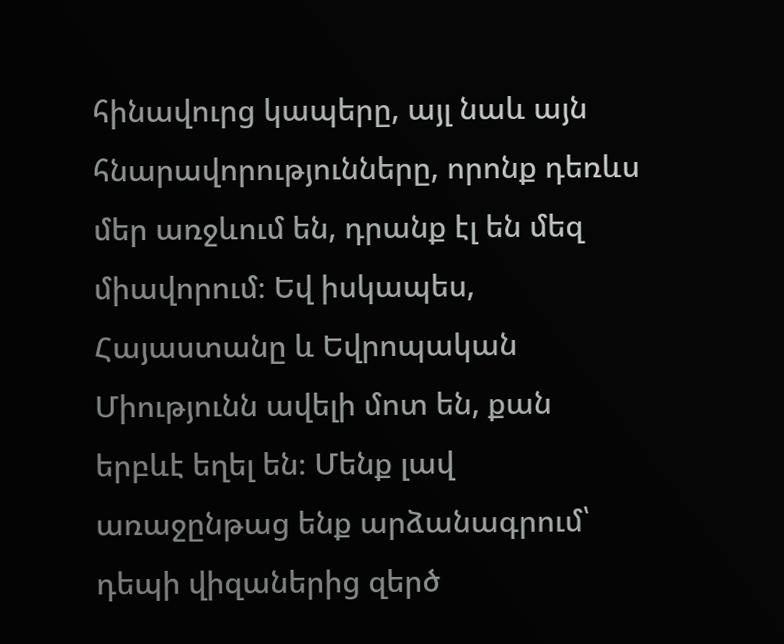հինավուրց կապերը, այլ նաև այն հնարավորությունները, որոնք դեռևս մեր առջևում են, դրանք էլ են մեզ միավորում։ Եվ իսկապես, Հայաստանը և Եվրոպական Միությունն ավելի մոտ են, քան երբևէ եղել են։ Մենք լավ առաջընթաց ենք արձանագրում՝ դեպի վիզաներից զերծ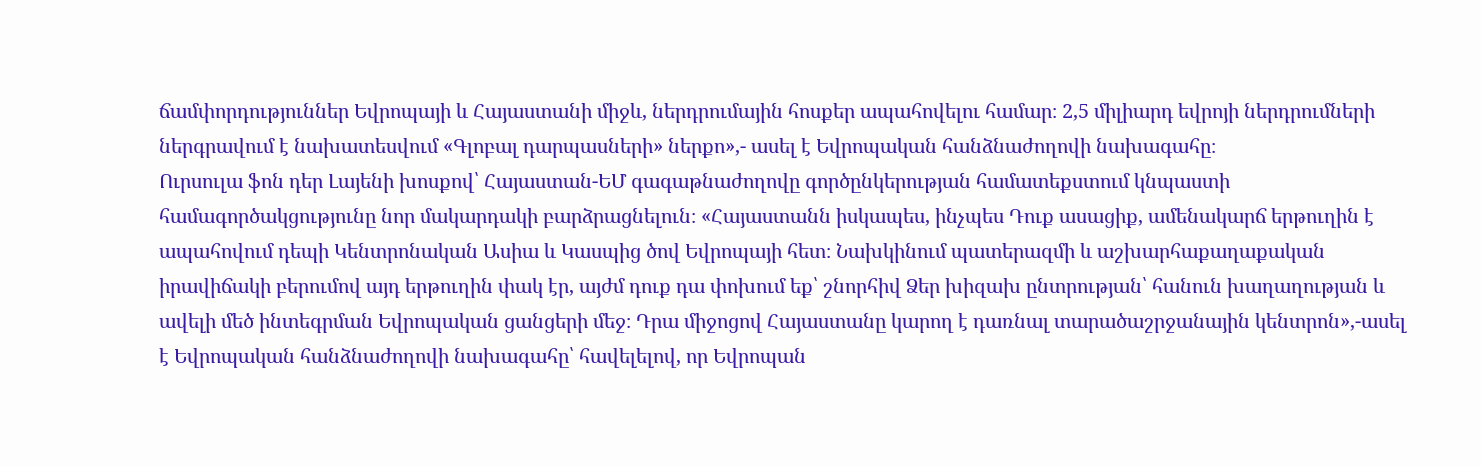ճամփորդություններ Եվրոպայի և Հայաստանի միջև, ներդրումային հոսքեր ապահովելու համար։ 2,5 միլիարդ եվրոյի ներդրումների ներգրավում է նախատեսվում «Գլոբալ դարպասների» ներքո»,- ասել է Եվրոպական հանձնաժողովի նախագահը։
Ուրսուլա ֆոն դեր Լայենի խոսքով՝ Հայաստան-ԵՄ գագաթնաժողովը գործընկերության համատեքստում կնպաստի համագործակցությունը նոր մակարդակի բարձրացնելուն։ «Հայաստանն իսկապես, ինչպես Դուք ասացիք, ամենակարճ երթուղին է ապահովում դեպի Կենտրոնական Ասիա և Կասպից ծով Եվրոպայի հետ։ Նախկինում պատերազմի և աշխարհաքաղաքական իրավիճակի բերումով այդ երթուղին փակ էր, այժմ դուք դա փոխում եք՝ շնորհիվ Ձեր խիզախ ընտրության՝ հանուն խաղաղության և ավելի մեծ ինտեգրման Եվրոպական ցանցերի մեջ։ Դրա միջոցով Հայաստանը կարող է դառնալ տարածաշրջանային կենտրոն»,-ասել է Եվրոպական հանձնաժողովի նախագահը՝ հավելելով, որ Եվրոպան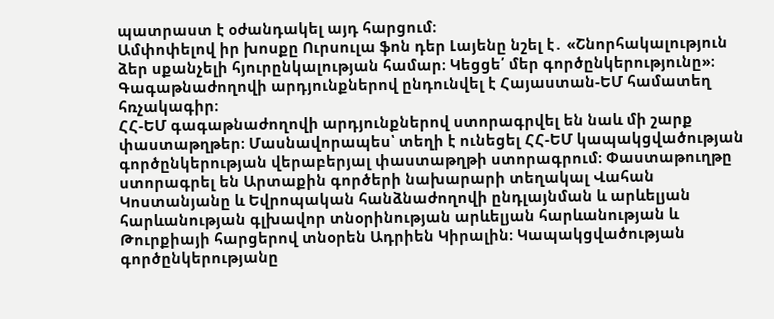պատրաստ է օժանդակել այդ հարցում։
Ամփոփելով իր խոսքը Ուրսուլա ֆոն դեր Լայենը նշել է․ «Շնորհակալություն ձեր սքանչելի հյուրընկալության համար։ Կեցցե՛ մեր գործընկերությունը»։
Գագաթնաժողովի արդյունքներով ընդունվել է Հայաստան-ԵՄ համատեղ հռչակագիր։
ՀՀ-ԵՄ գագաթնաժողովի արդյունքներով ստորագրվել են նաև մի շարք փաստաթղթեր։ Մասնավորապես՝ տեղի է ունեցել ՀՀ-ԵՄ կապակցվածության գործընկերության վերաբերյալ փաստաթղթի ստորագրում։ Փաստաթուղթը ստորագրել են Արտաքին գործերի նախարարի տեղակալ Վահան Կոստանյանը և Եվրոպական հանձնաժողովի ընդլայնման և արևելյան հարևանության գլխավոր տնօրինության արևելյան հարևանության և Թուրքիայի հարցերով տնօրեն Ադրիեն Կիրալին։ Կապակցվածության գործընկերությանը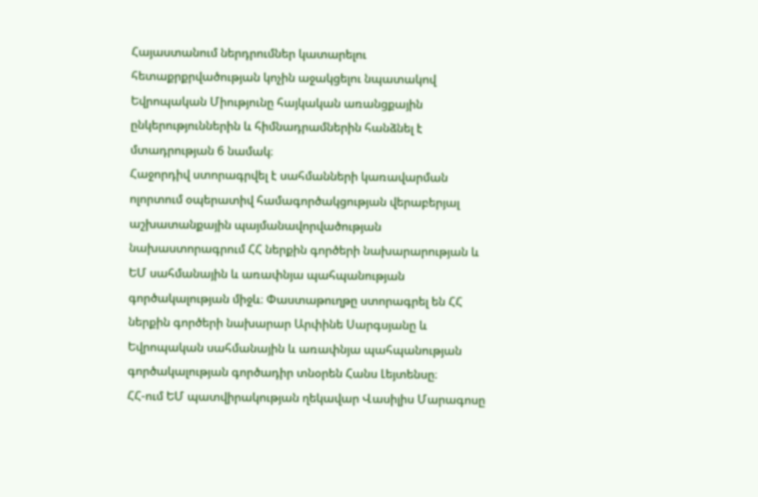Հայաստանում ներդրումներ կատարելու հետաքրքրվածության կոչին աջակցելու նպատակով Եվրոպական Միությունը հայկական առանցքային ընկերություններին և հիմնադրամներին հանձնել է մտադրության 6 նամակ։
Հաջորդիվ ստորագրվել է սահմանների կառավարման ոլորտում օպերատիվ համագործակցության վերաբերյալ աշխատանքային պայմանավորվածության նախաստորագրում ՀՀ ներքին գործերի նախարարության և ԵՄ սահմանային և առափնյա պահպանության գործակալության միջև։ Փաստաթուղթը ստորագրել են ՀՀ ներքին գործերի նախարար Արփինե Սարգսյանը և Եվրոպական սահմանային և առափնյա պահպանության գործակալության գործադիր տնօրեն Հանս Լեյտենսը։
ՀՀ-ում ԵՄ պատվիրակության ղեկավար Վասիլիս Մարագոսը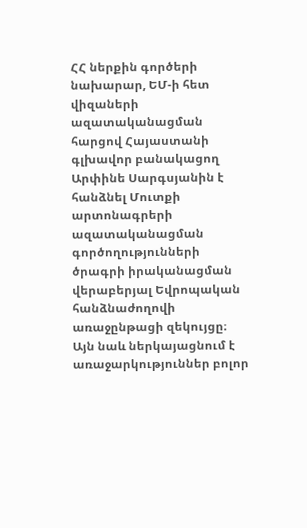ՀՀ ներքին գործերի նախարար, ԵՄ-ի հետ վիզաների ազատականացման հարցով Հայաստանի գլխավոր բանակացող Արփինե Սարգսյանին է հանձնել Մուտքի արտոնագրերի ազատականացման գործողությունների ծրագրի իրականացման վերաբերյալ Եվրոպական հանձնաժողովի առաջընթացի զեկույցը։ Այն նաև ներկայացնում է առաջարկություններ բոլոր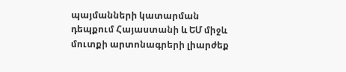պայմանների կատարման դեպքում Հայաստանի և ԵՄ միջև մուտքի արտոնագրերի լիարժեք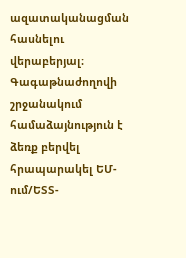ազատականացման հասնելու վերաբերյալ։
Գագաթնաժողովի շրջանակում համաձայնություն է ձեռք բերվել հրապարակել ԵՄ-ում/ԵՏՏ-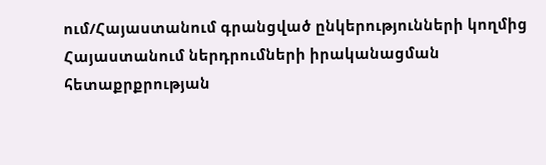ում/Հայաստանում գրանցված ընկերությունների կողմից Հայաստանում ներդրումների իրականացման հետաքրքրության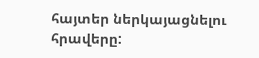հայտեր ներկայացնելու հրավերը: